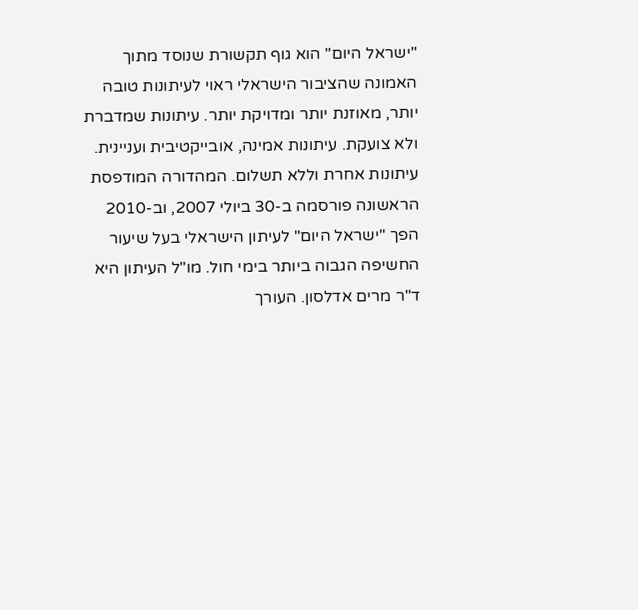"ישראל היום" הוא גוף תקשורת שנוסד מתוך האמונה שהציבור הישראלי ראוי לעיתונות טובה יותר, מאוזנת יותר ומדויקת יותר. עיתונות שמדברת ולא צועקת. עיתונות אמינה, אובייקטיבית ועניינית. עיתונות אחרת וללא תשלום. המהדורה המודפסת הראשונה פורסמה ב-30 ביולי 2007, וב-2010 הפך "ישראל היום" לעיתון הישראלי בעל שיעור החשיפה הגבוה ביותר בימי חול. מו"ל העיתון היא ד"ר מרים אדלסון. העורך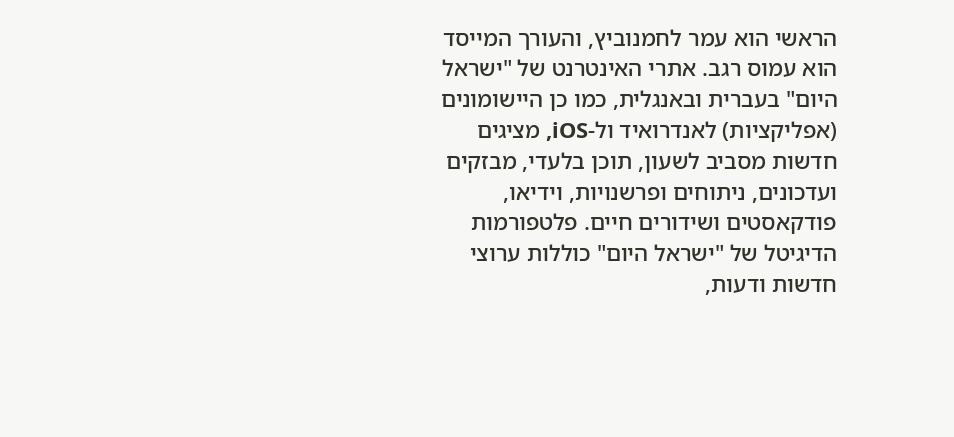הראשי הוא עמר לחמנוביץ, והעורך המייסד הוא עמוס רגב. אתרי האינטרנט של "ישראל היום" בעברית ובאנגלית, כמו כן היישומונים (אפליקציות) לאנדרואיד ול-iOS, מציגים חדשות מסביב לשעון, תוכן בלעדי, מבזקים ועדכונים, ניתוחים ופרשנויות, וידיאו, פודקאסטים ושידורים חיים. פלטפורמות הדיגיטל של "ישראל היום" כוללות ערוצי חדשות ודעות,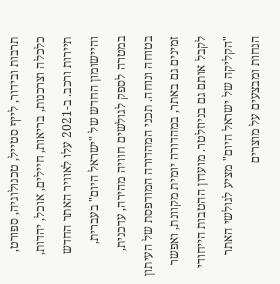תרבות ובידור, לייף סטייל, טכנולוגיה, ספורט, כלכלה וצרכנות, בריאות, חיילים, אוכל, יהדות, תיירות ורכב. ב-2021 עלו לאוויר האתר החדש והיישומון החדש של "ישראל היום" בעברית, במטרה לספק לגולשים חוויה מהירה, עדכנית, בטוחה ונוחה. תכני המהדורה המודפסת של העיתון זמינים גם באתר, במהדורה יומית מקוונת, ואפשר לקבל אותם גם בניוזלטר. מועדון ההטבות הייחודי "הקליקה של ישראל היום" מציע לגולשי האתר הנחות ומבצעים על מוצרים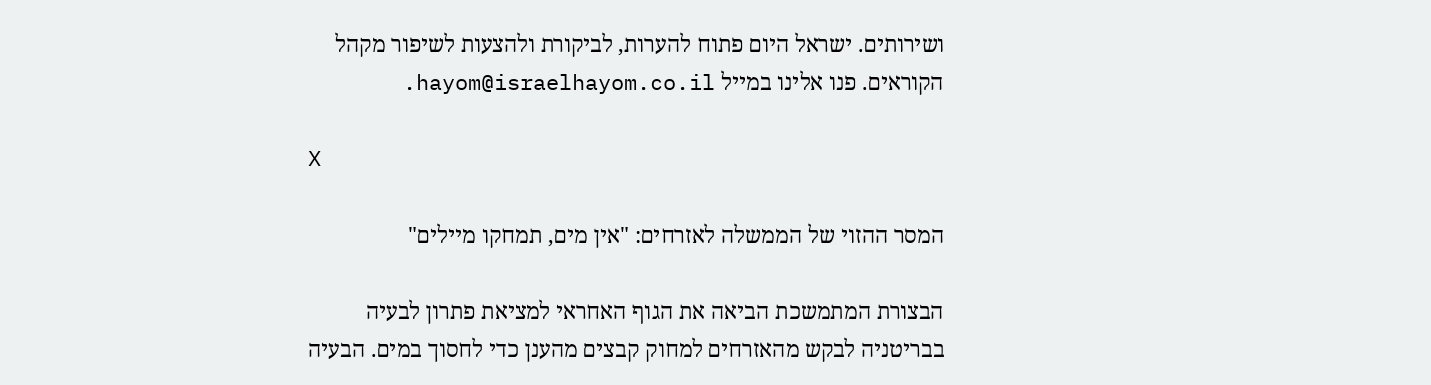ושירותים. ישראל היום פתוח להערות, לביקורת ולהצעות לשיפור מקהל הקוראים. פנו אלינו במייל hayom@israelhayom.co.il.

X

המסר ההזוי של הממשלה לאזרחים: "אין מים, תמחקו מיילים"

הבצורת המתמשכת הביאה את הגוף האחראי למציאת פתרון לבעיה בבריטניה לבקש מהאזרחים למחוק קבצים מהענן כדי לחסוך במים. הבעיה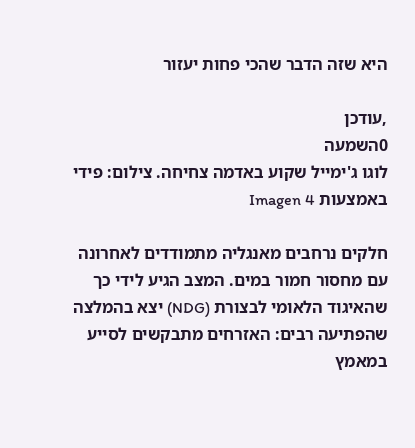היא שזה הדבר שהכי פחות יעזור

,עודכן
0השמעה
לוגו ג'ימייל שקוע באדמה צחיחה. צילום: פידי באמצעות Imagen 4

חלקים נרחבים מאנגליה מתמודדים לאחרונה עם מחסור חמור במים. המצב הגיע לידי כך שהאיגוד הלאומי לבצורת (NDG) יצא בהמלצה שהפתיעה רבים: האזרחים מתבקשים לסייע במאמץ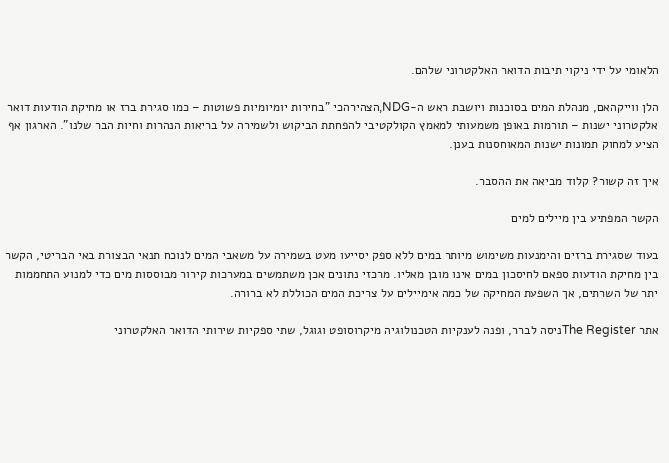הלאומי על ידי ניקוי תיבות הדואר האלקטרוני שלהם.

הלן ווייקהאם, מנהלת המים בסוכנות ויושבת ראש ה-NDG,הצהירהכי "בחירות יומיומיות פשוטות – כמו סגירת ברז או מחיקת הודעות דואר אלקטרוני ישנות – תורמות באופן משמעותי למאמץ הקולקטיבי להפחתת הביקוש ולשמירה על בריאות הנהרות וחיות הבר שלנו". הארגון אף הציע למחוק תמונות ישנות המאוחסנות בענן.

איך זה קשור? קלוד מביאה את ההסבר.

הקשר המפתיע בין מיילים למים

בעוד שסגירת ברזים והימנעות משימוש מיותר במים ללא ספק יסייעו מעט בשמירה על משאבי המים לנוכח תנאי הבצורת באי הבריטי, הקשר בין מחיקת הודעות ספאם לחיסכון במים אינו מובן מאליו. מרכזי נתונים אכן משתמשים במערכות קירור מבוססות מים כדי למנוע התחממות יתר של השרתים, אך השפעת המחיקה של כמה אימיילים על צריכת המים הכוללת לא ברורה.

אתר The Registerניסה לברר, ופנה לענקיות הטכנולוגיה מיקרוסופט וגוגל, שתי ספקיות שירותי הדואר האלקטרוני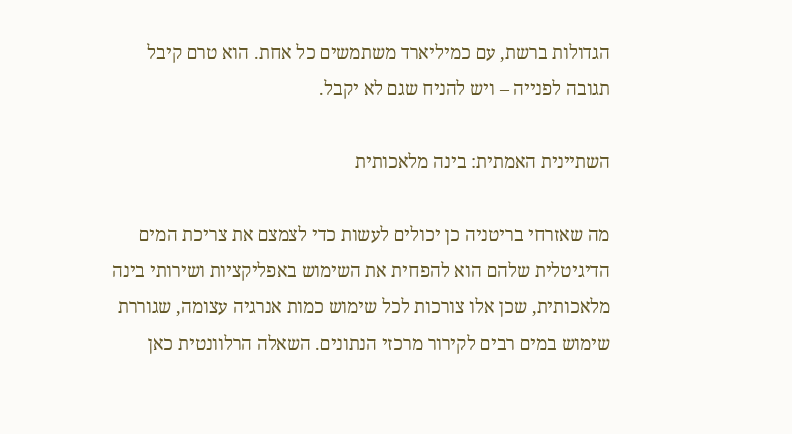הגדולות ברשת, עם כמיליארד משתמשים כל אחת. הוא טרם קיבל תגובה לפנייה – ויש להניח שגם לא יקבל.

השתיינית האמתית: בינה מלאכותית

מה שאזרחי בריטניה כן יכולים לעשות כדי לצמצם את צריכת המים הדיגיטלית שלהם הוא להפחית את השימוש באפליקציות ושירותי בינה מלאכותית, שכן אלו צורכות לכל שימוש כמות אנרגיה עצומה, שגוררת שימוש במים רבים לקירור מרכזי הנתונים. השאלה הרלוונטית כאן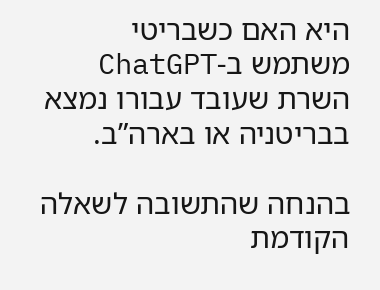היא האם כשבריטי משתמש ב-ChatGPT השרת שעובד עבורו נמצא בבריטניה או בארה”ב.

בהנחה שהתשובה לשאלה הקודמת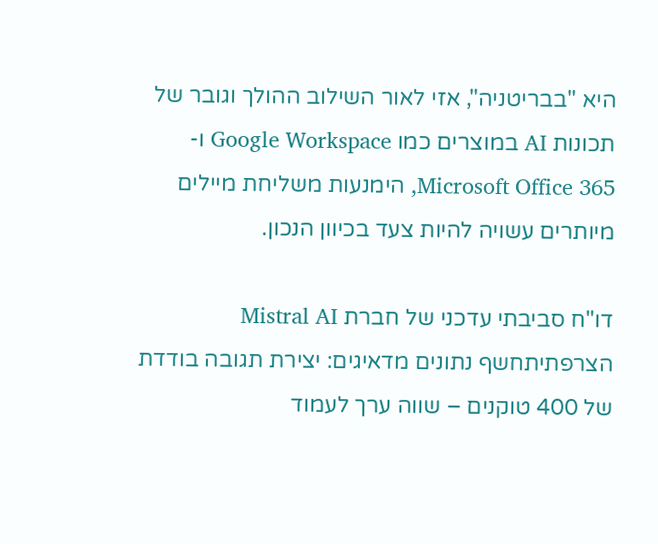היא "בבריטניה", אזי לאור השילוב ההולך וגובר של תכונות AI במוצרים כמו Google Workspace ו-Microsoft Office 365, הימנעות משליחת מיילים מיותרים עשויה להיות צעד בכיוון הנכון.

דו"ח סביבתי עדכני של חברת Mistral AI הצרפתיתחשף נתונים מדאיגים: יצירת תגובה בודדת של 400 טוקנים – שווה ערך לעמוד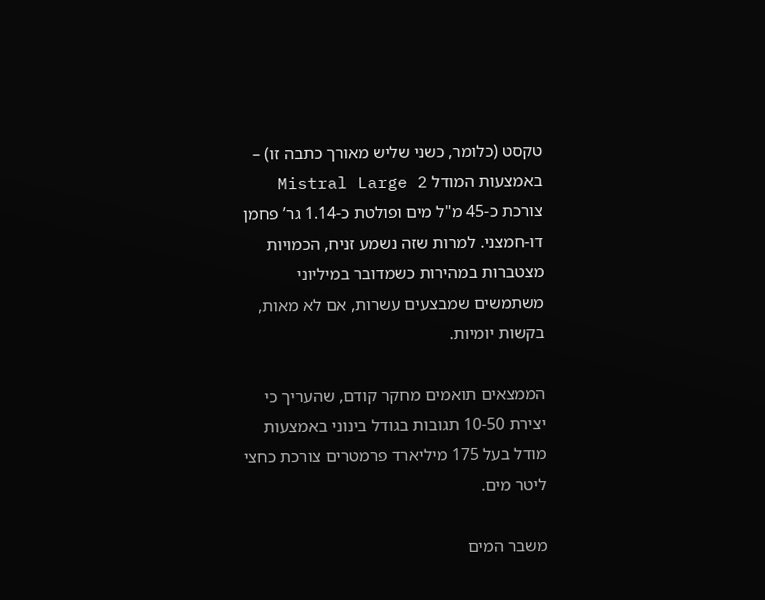טקסט (כלומר, כשני שליש מאורך כתבה זו) – באמצעות המודל Mistral Large 2 צורכת כ-45 מ"ל מים ופולטת כ-1.14 גר’ פחמן דו-חמצני. למרות שזה נשמע זניח, הכמויות מצטברות במהירות כשמדובר במיליוני משתמשים שמבצעים עשרות, אם לא מאות, בקשות יומיות.

הממצאים תואמים מחקר קודם, שהעריך כי יצירת 10-50 תגובות בגודל בינוני באמצעות מודל בעל 175 מיליארד פרמטרים צורכת כחצי ליטר מים.

משבר המים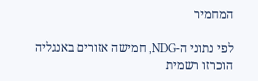המחמיר

לפי נתוני ה-NDG, חמישה אזורים באנגליה הוכרזו רשמית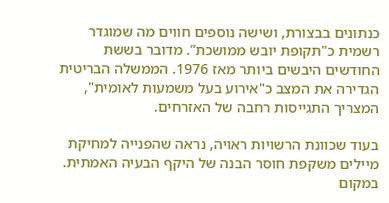כנתונים בבצורת, ושישה נוספים חווים מה שמוגדר רשמית כ"תקופת יובש ממושכת”. מדובר בששת החודשים היבשים ביותר מאז 1976. הממשלה הבריטית הגדירה את המצב כ"אירוע בעל משמעות לאומית", המצריך התגייסות רחבה של האזרחים.

בעוד שכוונת הרשויות ראויה, נראה שהפנייה למחיקת מיילים משקפת חוסר הבנה של היקף הבעיה האמתית. במקום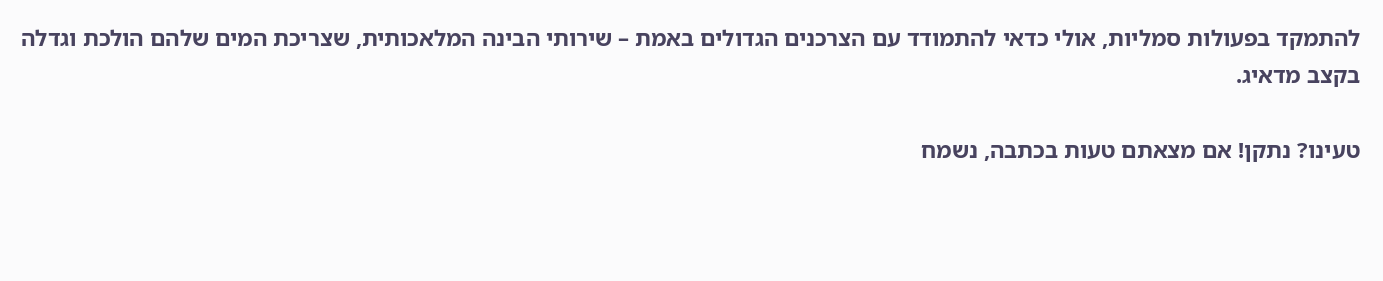להתמקד בפעולות סמליות, אולי כדאי להתמודד עם הצרכנים הגדולים באמת – שירותי הבינה המלאכותית, שצריכת המים שלהם הולכת וגדלה בקצב מדאיג.

טעינו? נתקן! אם מצאתם טעות בכתבה, נשמח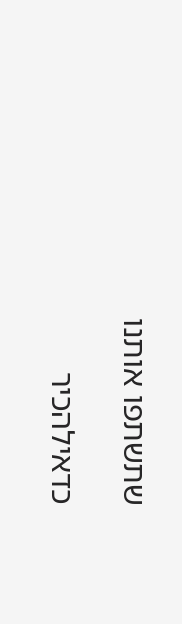שתשתפו אותנו

כדאילהכיר